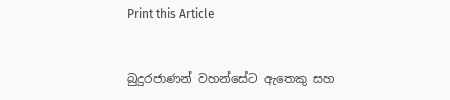Print this Article


බුදුරජාණන් වහන්සේට ඇතෙකු සහ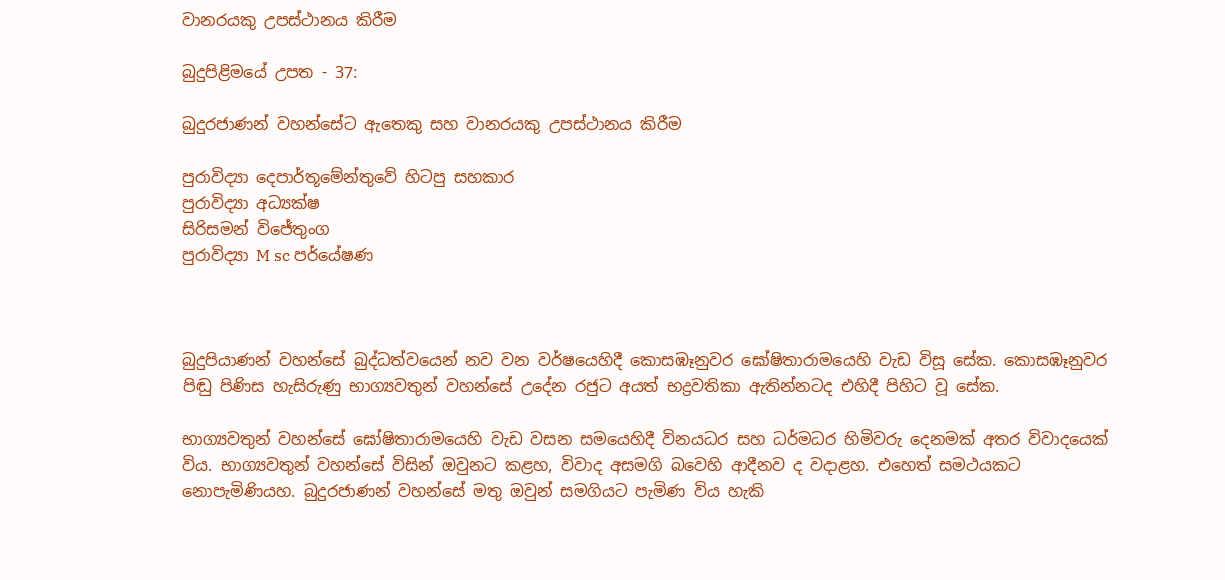වානරයකු උපස්ථානය කිරීම

බුදුපිළිමයේ උපත - 37:

බුදුරජාණන් වහන්සේට ඇතෙකු සහ වානරයකු උපස්ථානය කිරීම

පුරාවිද්‍යා දෙපාර්තූමේන්තුවේ හිටපු සහකාර
පුරාවිද්‍යා අධ්‍යක්ෂ
සිරිසමන් විජේතුංග
පුරාවිද්‍යා M sc පර්යේෂණ



බුදුපියාණන් වහන්සේ බුද්ධත්වයෙන් නව වන වර්ෂයෙහිදී කොසඹෑනුවර ඝෝෂිතාරාමයෙහි වැඩ විසූ සේක. කොසඹෑනුවර පිඬු පිණිස හැසිරුණු භාග්‍යවතුන් වහන්සේ උදේන රජුට අයත් භද්‍රවතිකා ඇතින්නටද එහිදී පිහිට වූ සේක.

භාග්‍යවතුන් වහන්සේ ඝෝෂිතාරාමයෙහි වැඩ වසන සමයෙහිදී විනයධර සහ ධර්මධර හිමිවරු දෙනමක් අතර විවාදයෙක් විය. භාග්‍යවතුන් වහන්සේ විසින් ඔවුනට කළහ, විවාද අසමගි බවෙහි ආදීනව ද වදාළහ. එහෙත් සමථයකට නොපැමිණියහ. බුදුරජාණන් වහන්සේ මතු ඔවුන් සමගියට පැමිණ විය හැකි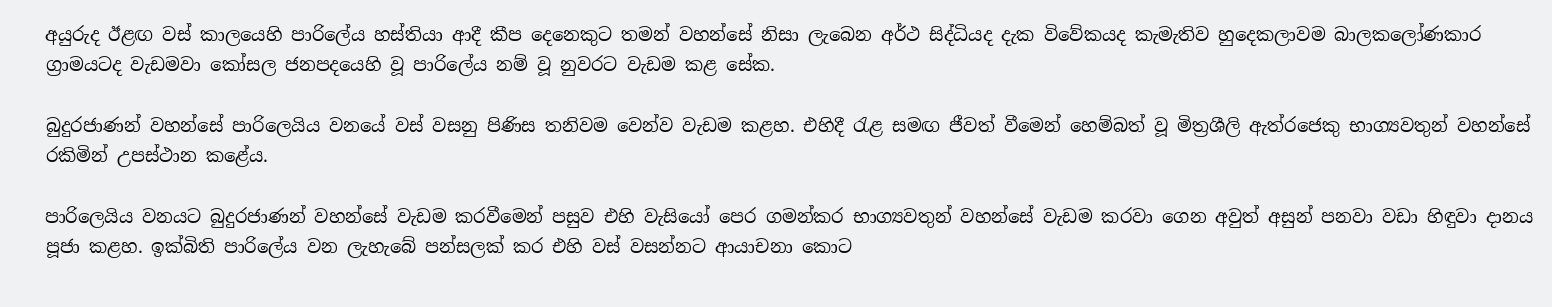අයුරුද ඊළඟ වස් කාලයෙහි පාරිලේය හස්තියා ආදී කීප දෙනෙකුට තමන් වහන්සේ නිසා ලැබෙන අර්ථ සිද්ධියද දැක විවේකයද කැමැතිව හුදෙකලාවම බාලකලෝණකාර ග්‍රාමයටද වැඩමවා කෝසල ජනපදයෙහි වූ පාරිලේය නම් වූ නුවරට වැඩම කළ සේක.

බුදුරජාණන් වහන්සේ පාරිලෙයිය වනයේ වස් වසනු පිණිස තනිවම වෙන්ව වැඩම කළහ. එහිදී රැළ සමඟ ජීවත් වීමෙන් හෙම්බත් වූ මිත්‍රශීලි ඇත්රජෙකු භාග්‍යවතුන් වහන්සේ රකිමින් උපස්ථාන කළේය.

පාරිලෙයිය වනයට බුදුරජාණන් වහන්සේ වැඩම කරවීමෙන් පසුව එහි වැසියෝ පෙර ගමන්කර භාග්‍යවතුන් වහන්සේ වැඩම කරවා ගෙන අවුත් අසුන් පනවා වඩා හිඳුවා දානය පූජා කළහ. ඉක්බිති පාරිලේය වන ලැහැබේ පන්සලක් කර එහි වස් වසන්නට ආයාචනා කොට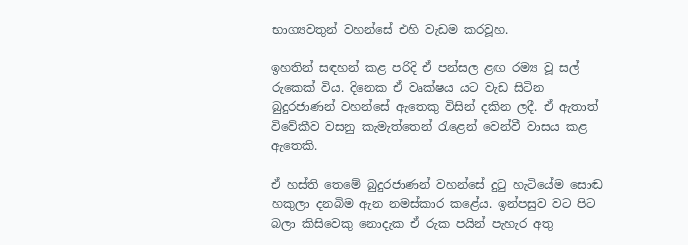භාග්‍යවතුන් වහන්සේ එහි වැඩම කරවූහ.

ඉහතින් සඳහන් කළ පරිදි ඒ පන්සල ළඟ රම්‍ය වූ සල් රුකෙක් විය. දිනෙක ඒ වෘක්ෂය යට වැඩ සිටින බුදුරජාණන් වහන්සේ ඇතෙකු විසින් දකින ලදී. ඒ ඇතාත් විවේකීව වසනු කැමැත්තෙන් රැළෙන් වෙන්වී වාසය කළ ඇතෙකි.

ඒ හස්ති තෙමේ බුදුරජාණන් වහන්සේ දුටු හැටියේම සොඬ හකුලා දනබිම ඇන නමස්කාර කළේය. ඉන්පසුව වට පිට බලා කිසිවෙකු නොදැක ඒ රුක පයින් පැහැර අතු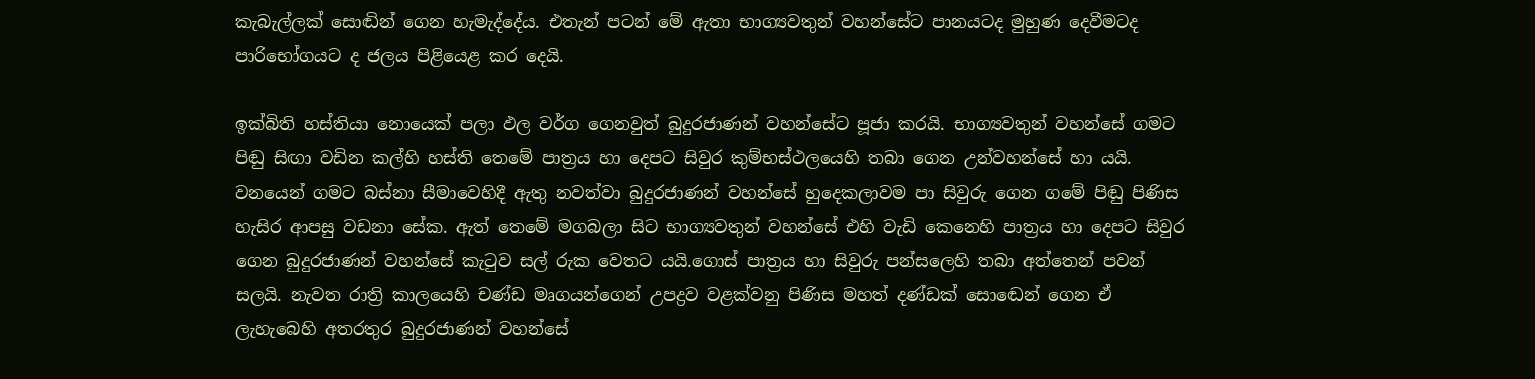කැබැල්ලක් සොඬින් ගෙන හැමැද්දේය. එතැන් පටන් මේ ඇතා භාග්‍යවතුන් වහන්සේට පානයටද මුහුණ දෙවීමටද පාරිභෝගයට ද ජලය පිළියෙළ කර දෙයි.

ඉක්බිති හස්තියා නොයෙක් පලා ඵල වර්ග ගෙනවුත් බුදුරජාණන් වහන්සේට පූජා කරයි. භාග්‍යවතුන් වහන්සේ ගමට පිඬු සිඟා වඩින කල්හි හස්ති තෙමේ පාත්‍රය හා දෙපට සිවුර කුම්භස්ථලයෙහි තබා ගෙන උන්වහන්සේ හා යයි. වනයෙන් ගමට බස්නා සීමාවෙහිදී ඇතු නවත්වා බුදුරජාණන් වහන්සේ හුදෙකලාවම පා සිවුරු ගෙන ගමේ පිඬු පිණිස හැසිර ආපසු වඩනා සේක. ඇත් තෙමේ මගබලා සිට භාග්‍යවතුන් වහන්සේ එහි වැඩි කෙනෙහි පාත්‍රය හා දෙපට සිවුර ගෙන බුදුරජාණන් වහන්සේ කැටුව සල් රුක වෙතට යයි.ගොස් පාත්‍රය හා සිවුරු පන්සලෙහි තබා අත්තෙන් පවන් සලයි. නැවත රාත්‍රි කාලයෙහි චණ්ඩ මෘගයන්ගෙන් උපද්‍රව වළක්වනු පිණිස මහත් දණ්ඩක් සොඬෙන් ගෙන ඒ ලැහැබෙහි අතරතුර බුදුරජාණන් වහන්සේ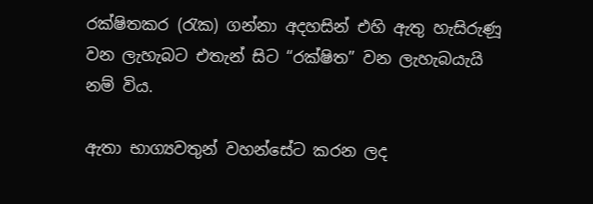රක්ෂිතකර (රැක) ගන්නා අදහසින් එහි ඇතු හැසිරුණූ වන ලැහැබට එතැන් සිට “රක්ෂිත” වන ලැහැබයැයි නම් විය.

ඇතා භාග්‍යවතුන් වහන්සේට කරන ලද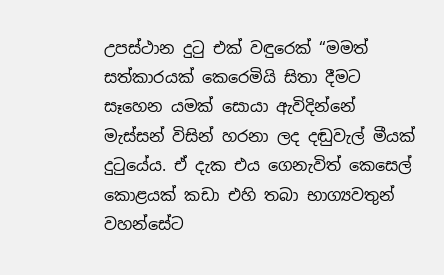උපස්ථාන දුටු එක් වඳුරෙක් “මමත් සත්කාරයක් කෙරෙමියි සිතා දීමට සෑහෙන යමක් සොයා ඇවිදින්නේ මැස්සන් විසින් හරනා ලද දඬුවැල් මීයක් දුටුයේය. ඒ දැක එය ගෙනැවිත් කෙසෙල් කොළයක් කඩා එහි තබා භාග්‍යවතුන් වහන්සේට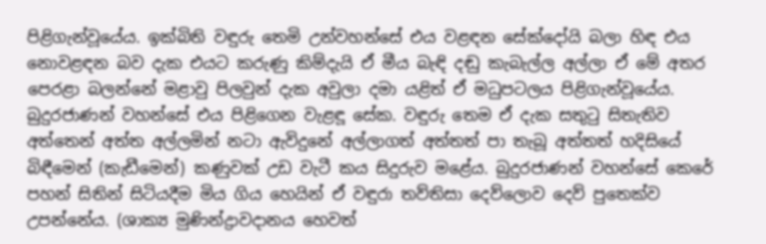පිළිගැන්වූයේය. ඉක්බිති වඳුරු තෙමි උන්වහන්සේ එය වළඳන සේක්දෝයි බලා හිඳ එය නොවළඳන බව දැක එයට කරුණු කිම්දැයි ඒ මීය බැඳි දඬු කැබැල්ල අල්ලා ඒ මේ අතර පෙරළා බලන්නේ මළාවු පිලවුන් දැක අවුලා දමා යළිත් ඒ මධුපටලය පිළිගැන්වූයේය. බුදුරජාණන් වහන්සේ එය පිළිගෙන වැළඳූ සේක. වඳුරු තෙම ඒ දැක සතුටු සිතැතිව අත්තෙන් අත්ත අල්ලමින් නටා ඇවිදුනේ අල්ලාගත් අත්තත් පා තැබූ අත්තත් හදිසියේ බිඳීමෙන් (කැඩීමෙන්) කණුවක් උඩ වැටී කය සිදුරුව මළේය. බුදුරජාණන් වහන්සේ කෙරේ පහන් සිතින් සිටියදීම මිය ගිය හෙයින් ඒ වඳුරා තව්තිසා දෙව්ලොව දෙව් පුතෙක්ව උපන්නේය. (ශාක්‍ය මුණින්ද්‍රාවදානය හෙවත්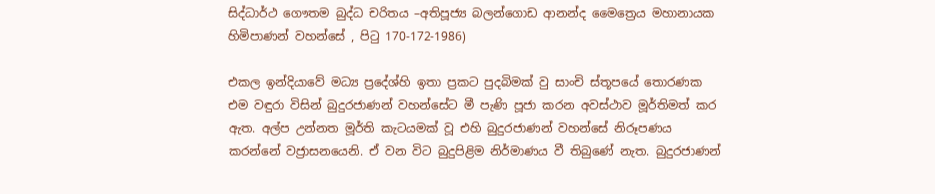සිද්ධාර්ථ ගෞතම බුද්ධ චරිතය –අතිපූජ්‍ය බලන්ගොඩ ආනන්ද මෛත්‍රෙය මහානායක හිමිපාණන් වහන්සේ , පිටු 170-172-1986)

එකල ඉන්දියාවේ මධ්‍ය ප්‍රදේශ්හි ඉතා ප්‍රකට පුදබිමක් වු සාංචි ස්තූපයේ තොරණක එම වඳුරා විසින් බුදුරජාණන් වහන්සේට මී පැණි පූජා කරන අවස්ථාව මූර්තිමත් කර ඇත. අල්ප උන්නත මූර්ති කැටයමක් වූ එහි බුදුරජාණන් වහන්සේ නිරූපණය කරන්නේ වජ්‍රාසනයෙනි. ඒ වන විට බුදුපිළිම නිර්මාණය වී තිබුණේ නැත. බුදුරජාණන්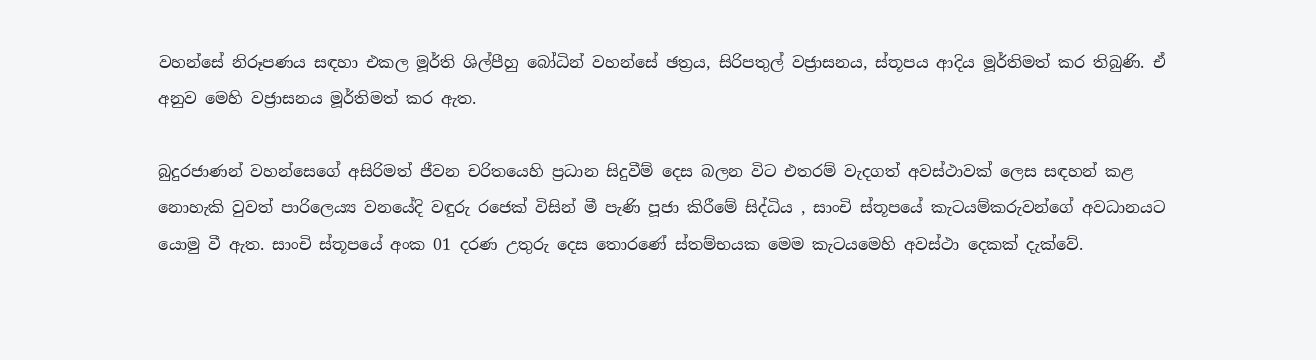වහන්සේ නිරූපණය සඳහා එකල මූර්ති ශිල්පීහු බෝධින් වහන්සේ ඡත්‍රය, සිරිපතුල් වජ්‍රාසනය, ස්තූපය ආදිය මූර්තිමත් කර තිබුණි. ඒ අනුව මෙහි වජ්‍රාසනය මූර්තිමත් කර ඇත.

බුදුරජාණන් වහන්සෙගේ අසිරිමත් ජීවන චරිතයෙහි ප්‍රධාන සිදුවීම් දෙස බලන විට එතරම් වැදගත් අවස්ථාවක් ලෙස සඳහන් කළ නොහැකි වුවත් පාරිලෙය්‍ය වනයේදි වඳුරු රජෙක් විසින් මී පැණි පූජා කිරීමේ සිද්ධිය , සාංචි ස්තූපයේ කැටයම්කරුවන්ගේ අවධානයට යොමු වී ඇත. සාංචි ස්තූපයේ අංක 01 දරණ උතුරු දෙස තොරණේ ස්තම්භයක මෙම කැටයමෙහි අවස්ථා දෙකක් දැක්වේ.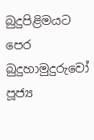බුදුපිළිමයට පෙර බුදුහාමුදුරුවෝ පූජ්‍ය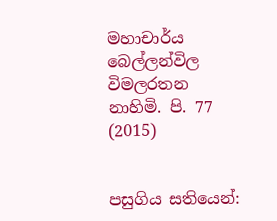මහාචාර්ය බෙල්ලන්විල විමලරතන නාහිමි. පි. 77 (2015)


පසුගිය සතියෙන්: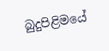බුදුපිළිමයේ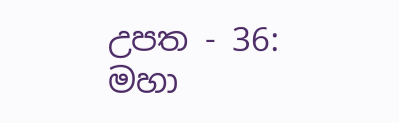උපත - 36: මහා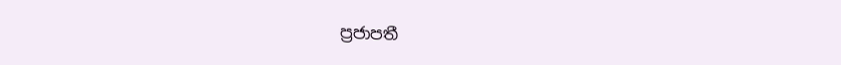ප්‍රජාපතී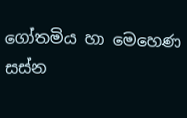ගෝතමිය හා මෙහෙණ සස්න